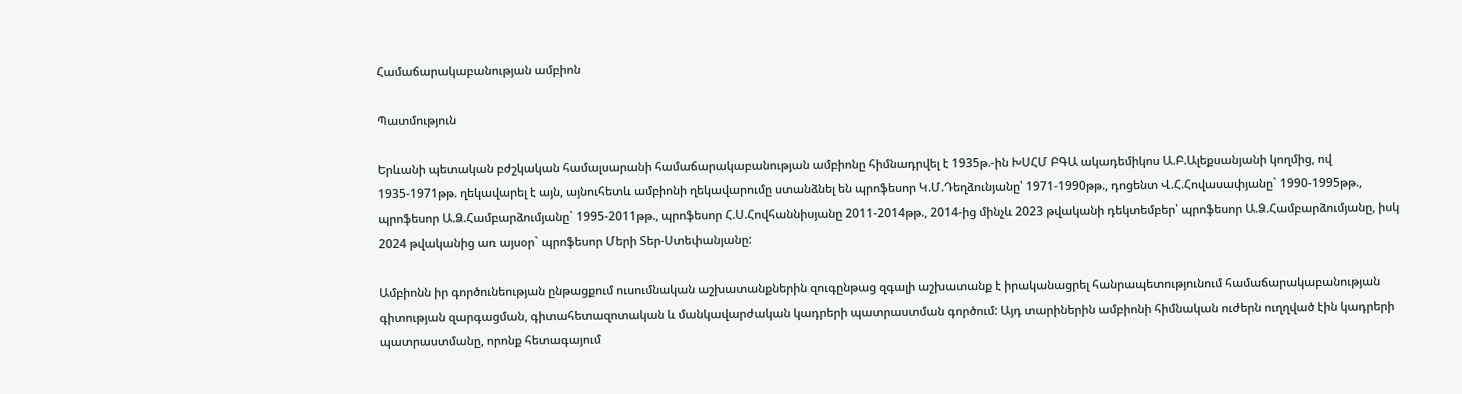Համաճարակաբանության ամբիոն

Պատմություն

Երևանի պետական բժշկական համալսարանի համաճարակաբանության ամբիոնը հիմնադրվել է 1935թ.-ին ԽՍՀՄ ԲԳԱ ակադեմիկոս Ա.Բ.Ալեքսանյանի կողմից, ով 1935-1971թթ. ղեկավարել է այն, այնուհետև ամբիոնի ղեկավարումը ստանձնել են պրոֆեսոր Կ.Մ.Դեղձունյանը՝ 1971-1990թթ., դոցենտ Վ.Հ.Հովասափյանը` 1990-1995թթ., պրոֆեսոր Ա.Ձ.Համբարձումյանը` 1995-2011թթ., պրոֆեսոր Հ.Ս.Հովհաննիսյանը 2011-2014թթ., 2014-ից մինչև 2023 թվականի դեկտեմբեր՝ պրոֆեսոր Ա.Ձ.Համբարձումյանը, իսկ 2024 թվականից առ այսօր` պրոֆեսոր Մերի Տեր-Ստեփանյանը:

Ամբիոնն իր գործունեության ընթացքում ուսումնական աշխատանքներին զուգընթաց զգալի աշխատանք է իրականացրել հանրապետությունում համաճարակաբանության գիտության զարգացման, գիտահետազոտական և մանկավարժական կադրերի պատրաստման գործում: Այդ տարիներին ամբիոնի հիմնական ուժերն ուղղված էին կադրերի պատրաստմանը, որոնք հետագայում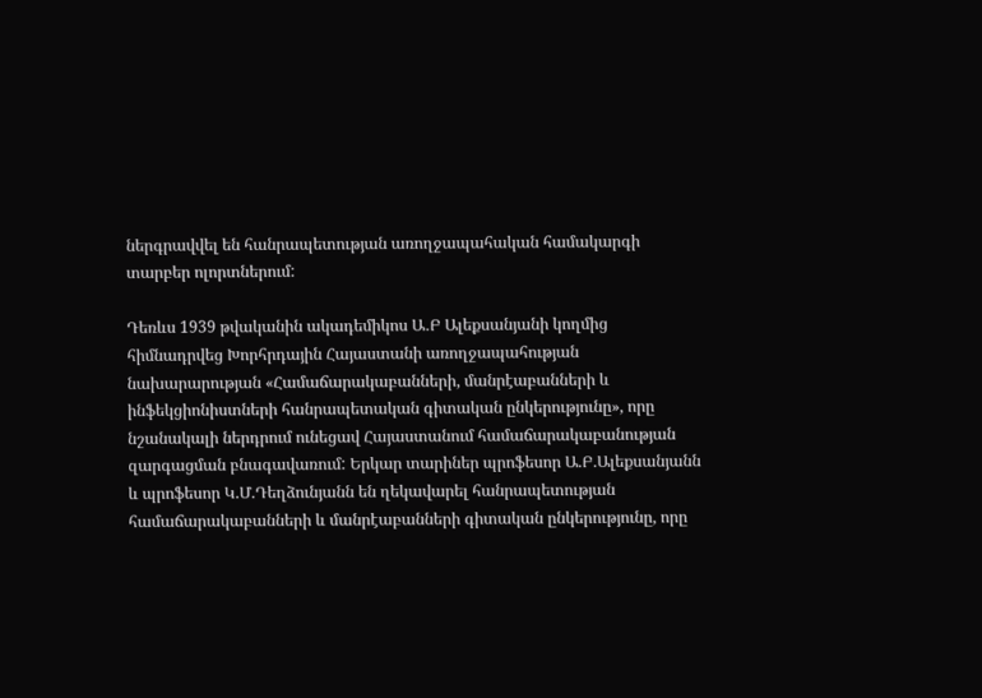ներգրավվել են հանրապետության առողջապահական համակարգի տարբեր ոլորտներում:

Դեռևս 1939 թվականին ակադեմիկոս Ա․Բ Ալեքսանյանի կողմից հիմնադրվեց Խորհրդային Հայաստանի առողջապահության նախարարության «Համաճարակաբանների, մանրէաբանների և ինֆեկցիոնիստների հանրապետական գիտական ընկերությունը», որը նշանակալի ներդրում ունեցավ Հայաստանում համաճարակաբանության զարգացման բնագավառում: Երկար տարիներ պրոֆեսոր Ա.Բ.Ալեքսանյանն և պրոֆեսոր Կ.Մ.Դեղձունյանն են ղեկավարել հանրապետության համաճարակաբանների և մանրէաբանների գիտական ընկերությունը, որը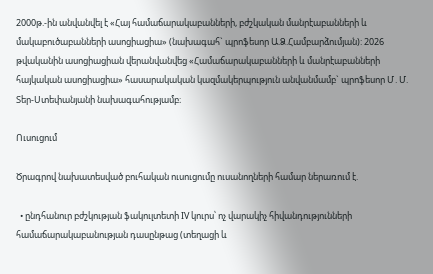2000թ.-ին անվանվել է «Հայ համաճարակաբանների, բժշկական մանրէաբանների և մակաբուծաբանների ասոցիացիա» (նախագահ` պրոֆեսոր Ա.Ձ.Համբարձումյան): 2026 թվականին ասոցիացիան վերանվանվեց «Համաճարակաբանների և մանրէաբանների հայկական ասոցիացիա» հասարակական կազմակերպություն անվանմամբ` պրոֆեսոր Մ․Մ. Տեր-Ստեփանյանի նախագահությամբ։

Ուսուցում

Ծրագրով նախատեսված բուհական ուսուցումը ուսանողների համար ներառում է.

  • ընդհանուր բժշկության ֆակուլտետի IV կուրս՝ ոչ վարակիչ հիվանդությունների համաճարակաբանության դասընթաց (տեղացի և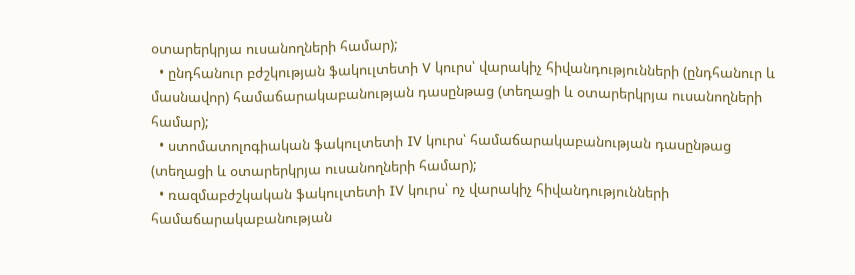օտարերկրյա ուսանողների համար);
  • ընդհանուր բժշկության ֆակուլտետի V կուրս՝ վարակիչ հիվանդությունների (ընդհանուր և մասնավոր) համաճարակաբանության դասընթաց (տեղացի և օտարերկրյա ուսանողների համար);
  • ստոմատոլոգիական ֆակուլտետի IV կուրս՝ համաճարակաբանության դասընթաց (տեղացի և օտարերկրյա ուսանողների համար);
  • ռազմաբժշկական ֆակուլտետի IV կուրս՝ ոչ վարակիչ հիվանդությունների համաճարակաբանության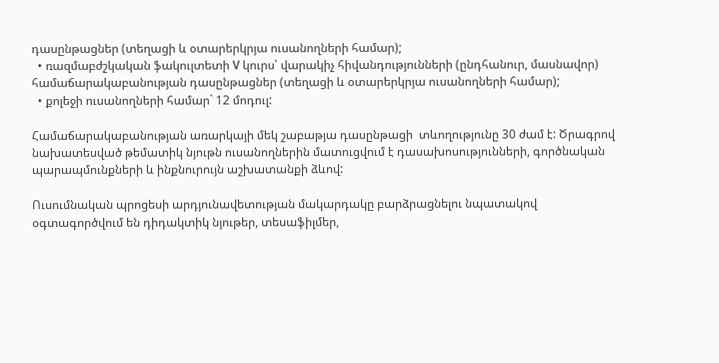դասընթացներ (տեղացի և օտարերկրյա ուսանողների համար);
  • ռազմաբժշկական ֆակուլտետի V կուրս՝ վարակիչ հիվանդությունների (ընդհանուր, մասնավոր) համաճարակաբանության դասընթացներ (տեղացի և օտարերկրյա ուսանողների համար);
  • քոլեջի ուսանողների համար` 12 մոդուլ:

Համաճարակաբանության առարկայի մեկ շաբաթյա դասընթացի  տևողությունը 30 ժամ է: Ծրագրով նախատեսված թեմատիկ նյութն ուսանողներին մատուցվում է դասախոսությունների, գործնական պարապմունքների և ինքնուրույն աշխատանքի ձևով:

Ուսումնական պրոցեսի արդյունավետության մակարդակը բարձրացնելու նպատակով օգտագործվում են դիդակտիկ նյութեր, տեսաֆիլմեր,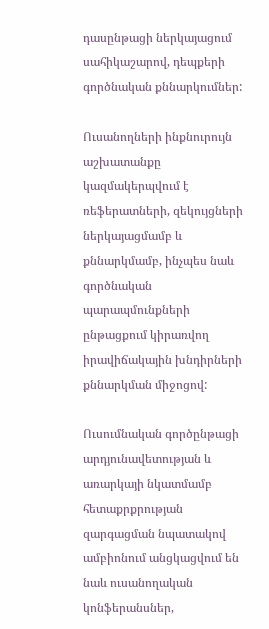դասընթացի ներկայացում սահիկաշարով, դեպքերի գործնական քննարկումներ:

Ուսանողների ինքնուրույն աշխատանքը կազմակերպվում է ռեֆերատների, զեկույցների ներկայացմամբ և քննարկմամբ, ինչպես նաև գործնական պարապմունքների ընթացքում կիրառվող իրավիճակային խնդիրների քննարկման միջոցով:

Ուսումնական գործընթացի արդյունավետության և առարկայի նկատմամբ հետաքրքրության զարգացման նպատակով ամբիոնում անցկացվում են նաև ուսանողական կոնֆերանսներ,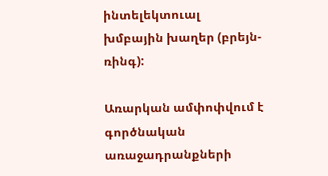ինտելեկտուալ խմբային խաղեր (բրեյն-ռինգ):

Առարկան ամփոփվում է գործնական առաջադրանքների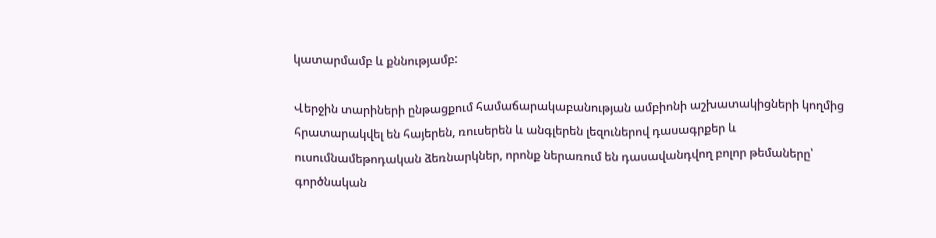կատարմամբ և քննությամբ:

Վերջին տարիների ընթացքում համաճարակաբանության ամբիոնի աշխատակիցների կողմից հրատարակվել են հայերեն, ռուսերեն և անգլերեն լեզուներով դասագրքեր և ուսումնամեթոդական ձեռնարկներ, որոնք ներառում են դասավանդվող բոլոր թեմաները՝ գործնական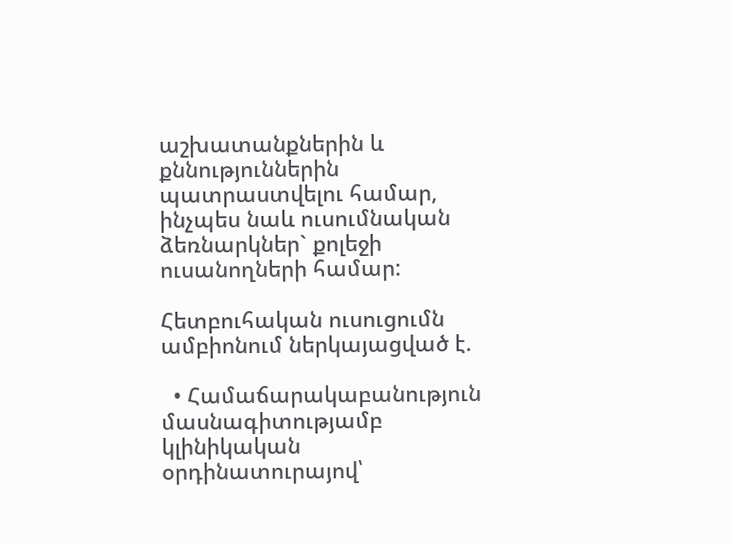աշխատանքներին և քննություններին պատրաստվելու համար, ինչպես նաև ուսումնական ձեռնարկներ` քոլեջի ուսանողների համար:

Հետբուհական ուսուցումն ամբիոնում ներկայացված է.

  • Համաճարակաբանություն մասնագիտությամբ կլինիկական օրդինատուրայով՝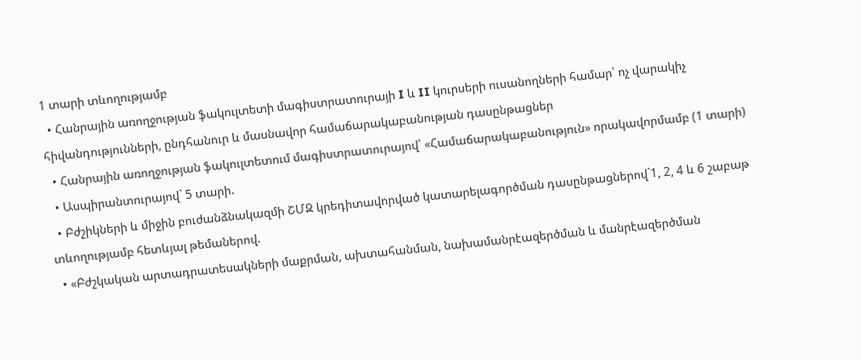1 տարի տևողությամբ
  • Հանրային առողջության ֆակուլտետի մագիստրատուրայի I և II կուրսերի ուսանողների համար՝ ոչ վարակիչ հիվանդությունների, ընդհանուր և մասնավոր համաճարակաբանության դասընթացներ
  • Հանրային առողջության ֆակուլտետում մագիստրատուրայով՝ «Համաճարակաբանություն» որակավորմամբ (1 տարի)
  • Ասպիրանտուրայով` 5 տարի.
  • Բժշիկների և միջին բուժանձնակազմի ՇՄԶ կրեդիտավորված կատարելագործման դասընթացներով`1, 2, 4 և 6 շաբաթ տևողությամբ հետևյալ թեմաներով.
  • «Բժշկական արտադրատեսակների մաքրման, ախտահանման, նախամանրէազերծման և մանրէազերծման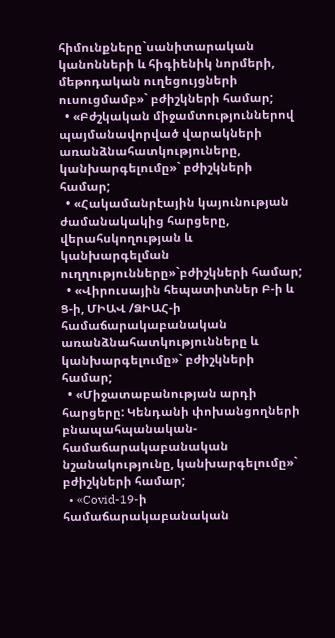հիմունքները`սանիտարական կանոնների և հիգիենիկ նորմերի, մեթոդական ուղեցույցների ուսուցմամբ»` բժիշկների համար;
  • «Բժշկական միջամտություններով պայմանավորված վարակների առանձնահատկություները, կանխարգելումը»` բժիշկների համար;
  • «Հակամանրէային կայունության ժամանակակից հարցերը, վերահսկողության և կանխարգելման ուղղությունները»`բժիշկների համար;
  • «Վիրուսային հեպատիտներ Բ-ի և Ց-ի, ՄԻԱՎ /ՁԻԱՀ-ի համաճարակաբանական առանձնահատկությունները և կանխարգելումը»` բժիշկների համար;
  • «Միջատաբանության արդի հարցերը: Կենդանի փոխանցողների բնապահպանական-համաճարակաբանական նշանակությունը, կանխարգելումը»` բժիշկների համար;
  • «Covid-19-ի համաճարակաբանական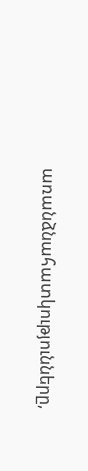առանձնահատկությունները,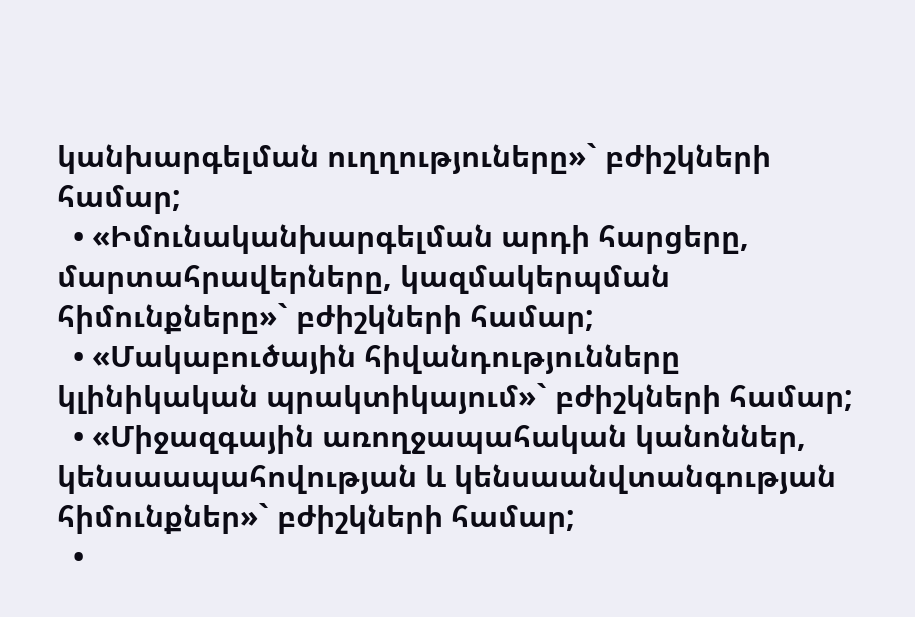կանխարգելման ուղղություները»` բժիշկների համար;
  • «Իմունականխարգելման արդի հարցերը, մարտահրավերները, կազմակերպման հիմունքները»` բժիշկների համար;
  • «Մակաբուծային հիվանդությունները կլինիկական պրակտիկայում»` բժիշկների համար;
  • «Միջազգային առողջապահական կանոններ, կենսաապահովության և կենսաանվտանգության հիմունքներ»` բժիշկների համար;
  •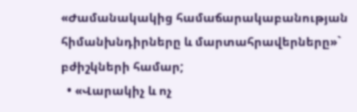«Ժամանակակից համաճարակաբանության հիմանխնդիրները և մարտահրավերները»` բժիշկների համար;
  • «Վարակիչ և ոչ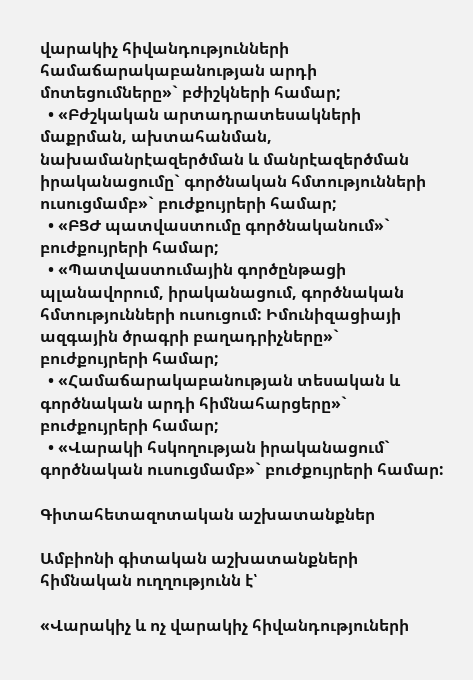վարակիչ հիվանդությունների համաճարակաբանության արդի մոտեցումները»` բժիշկների համար;
  • «Բժշկական արտադրատեսակների մաքրման, ախտահանման, նախամանրէազերծման և մանրէազերծման իրականացումը` գործնական հմտությունների ուսուցմամբ»` բուժքույրերի համար;
  • «ԲՑԺ պատվաստումը գործնականում»` բուժքույրերի համար;
  • «Պատվաստումային գործընթացի պլանավորում, իրականացում, գործնական հմտությունների ուսուցում: Իմունիզացիայի ազգային ծրագրի բաղադրիչները»` բուժքույրերի համար;
  • «Համաճարակաբանության տեսական և գործնական արդի հիմնահարցերը»` բուժքույրերի համար;
  • «Վարակի հսկողության իրականացում` գործնական ուսուցմամբ»` բուժքույրերի համար:

Գիտահետազոտական աշխատանքներ

Ամբիոնի գիտական աշխատանքների հիմնական ուղղությունն է՝

«Վարակիչ և ոչ վարակիչ հիվանդություների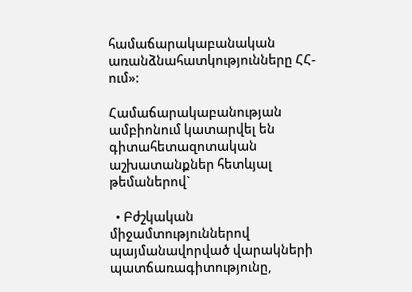համաճարակաբանական առանձնահատկությունները ՀՀ-ում»:

Համաճարակաբանության ամբիոնում կատարվել են գիտահետազոտական աշխատանքներ հետևյալ թեմաներով`

  • Բժշկական միջամտություններով պայմանավորված վարակների պատճառագիտությունը,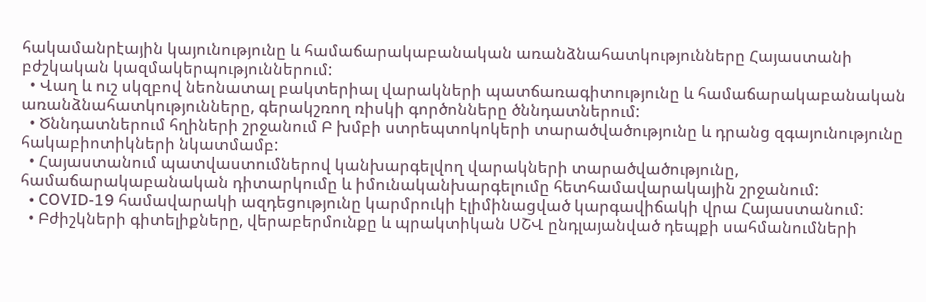հակամանրէային կայունությունը և համաճարակաբանական առանձնահատկությունները Հայաստանի բժշկական կազմակերպություններում:
  • Վաղ և ուշ սկզբով նեոնատալ բակտերիալ վարակների պատճառագիտությունը և համաճարակաբանական առանձնահատկությունները, գերակշռող ռիսկի գործոնները ծննդատներում:
  • Ծննդատներում հղիների շրջանում Բ խմբի ստրեպտոկոկերի տարածվածությունը և դրանց զգայունությունը հակաբիոտիկների նկատմամբ:
  • Հայաստանում պատվաստումներով կանխարգելվող վարակների տարածվածությունը, համաճարակաբանական դիտարկումը և իմունականխարգելումը հետհամավարակային շրջանում:
  • COVID-19 համավարակի ազդեցությունը կարմրուկի էլիմինացված կարգավիճակի վրա Հայաստանում:
  • Բժիշկների գիտելիքները, վերաբերմունքը և պրակտիկան ՍՇՎ ընդլայանված դեպքի սահմանումների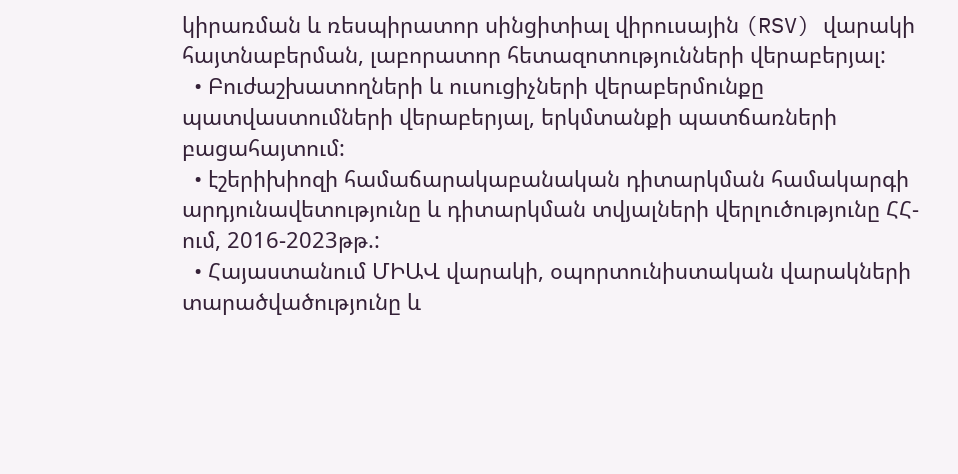կիրառման և ռեսպիրատոր սինցիտիալ վիրուսային (RSV) վարակի հայտնաբերման, լաբորատոր հետազոտությունների վերաբերյալ:
  • Բուժաշխատողների և ուսուցիչների վերաբերմունքը պատվաստումների վերաբերյալ, երկմտանքի պատճառների բացահայտում:
  • էշերիխիոզի համաճարակաբանական դիտարկման համակարգի արդյունավետությունը և դիտարկման տվյալների վերլուծությունը ՀՀ-ում, 2016-2023թթ.:
  • Հայաստանում ՄԻԱՎ վարակի, օպորտունիստական վարակների տարածվածությունը և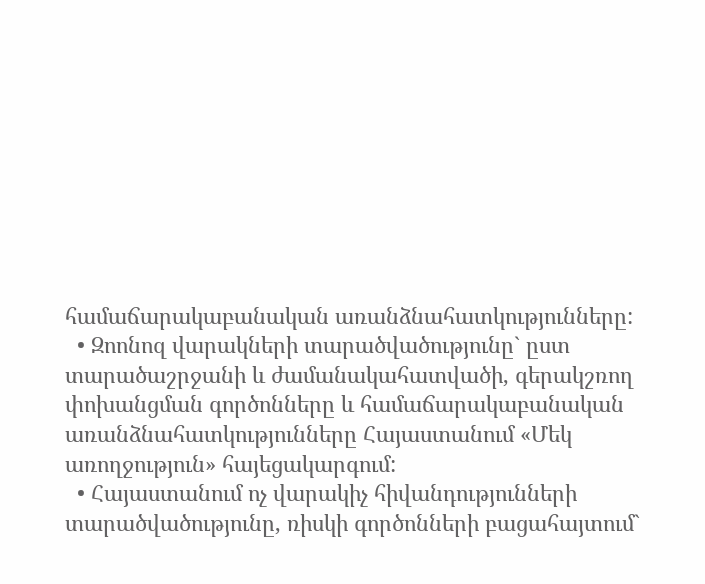համաճարակաբանական առանձնահատկությունները:
  • Զոոնոզ վարակների տարածվածությունը` ըստ տարածաշրջանի և ժամանակահատվածի, գերակշռող փոխանցման գործոնները և համաճարակաբանական առանձնահատկությունները Հայաստանում «Մեկ առողջություն» հայեցակարգում:
  • Հայաստանում ոչ վարակիչ հիվանդությունների տարածվածությունը, ռիսկի գործոնների բացահայտում`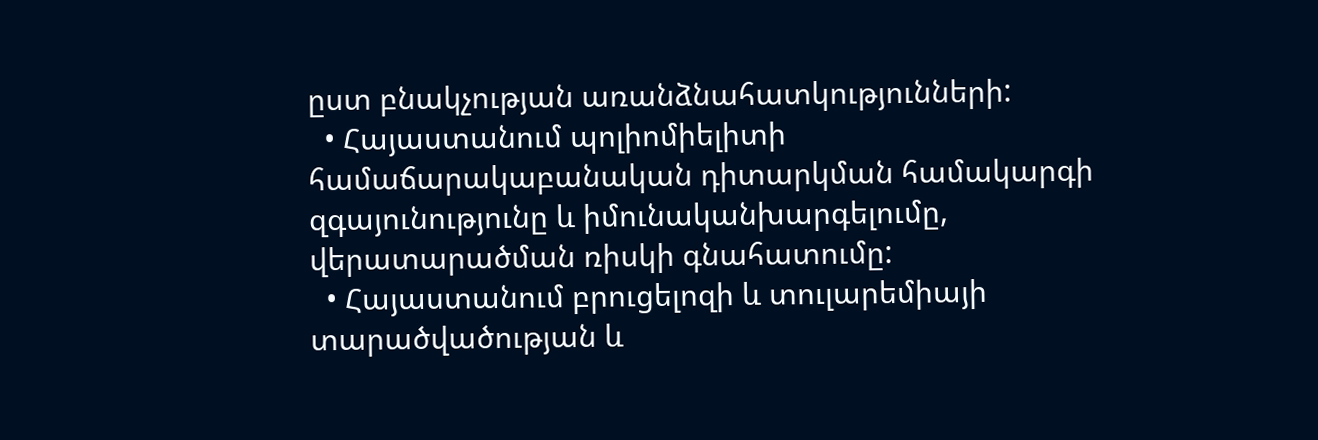ըստ բնակչության առանձնահատկությունների:
  • Հայաստանում պոլիոմիելիտի համաճարակաբանական դիտարկման համակարգի զգայունությունը և իմունականխարգելումը, վերատարածման ռիսկի գնահատումը:
  • Հայաստանում բրուցելոզի և տուլարեմիայի տարածվածության և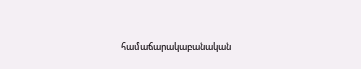համաճարակաբանական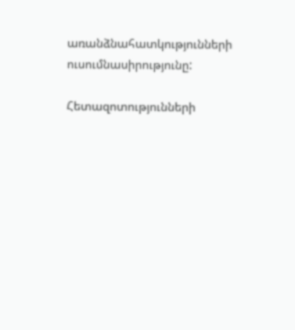առանձնահատկությունների ուսումնասիրությունը:

Հետազոտությունների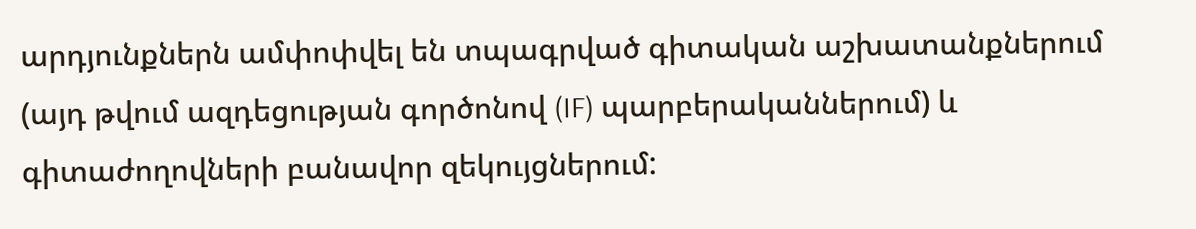արդյունքներն ամփոփվել են տպագրված գիտական աշխատանքներում (այդ թվում ազդեցության գործոնով (IF) պարբերականներում) և գիտաժողովների բանավոր զեկույցներում: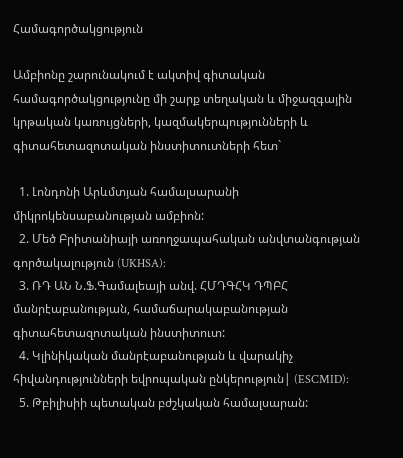Համագործակցություն

Ամբիոնը շարունակում է ակտիվ գիտական համագործակցությունը մի շարք տեղական և միջազգային կրթական կառույցների, կազմակերպությունների և գիտահետազոտական ինստիտուտների հետ`

  1. Լոնդոնի Արևմտյան համալսարանի միկրոկենսաբանության ամբիոն:
  2. Մեծ Բրիտանիայի առողջապահական անվտանգության գործակալություն (UKHSA):
  3. ՌԴ ԱՆ Ն.Ֆ.Գամալեայի անվ. ՀՄԴԳՀԿ ԴՊԲՀ մանրէաբանության, համաճարակաբանության գիտահետազոտական ինստիտուտ:
  4. Կլինիկական մանրէաբանության և վարակիչ հիվանդությունների եվրոպական ընկերություն| (ESCMID):
  5. Թբիլիսիի պետական բժշկական համալսարան: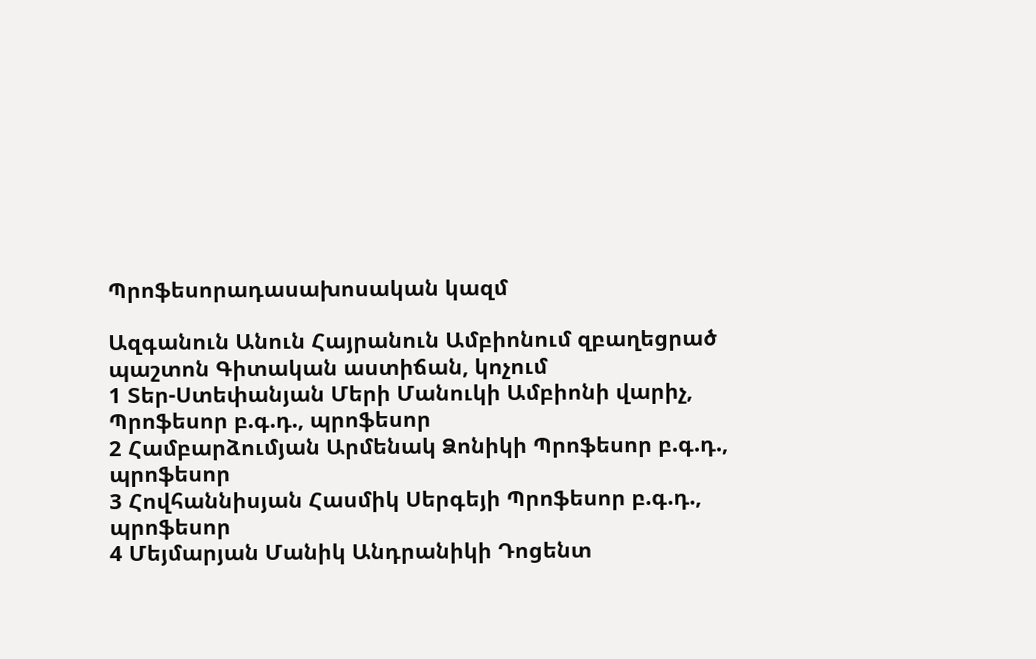Պրոֆեսորադասախոսական կազմ

Ազգանուն Անուն Հայրանուն Ամբիոնում զբաղեցրած պաշտոն Գիտական աստիճան, կոչում
1 Տեր-Ստեփանյան Մերի Մանուկի Ամբիոնի վարիչ, Պրոֆեսոր բ.գ.դ., պրոֆեսոր
2 Համբարձումյան Արմենակ Ձոնիկի Պրոֆեսոր բ.գ.դ., պրոֆեսոր
3 Հովհաննիսյան Հասմիկ Սերգեյի Պրոֆեսոր բ.գ.դ., պրոֆեսոր
4 Մեյմարյան Մանիկ Անդրանիկի Դոցենտ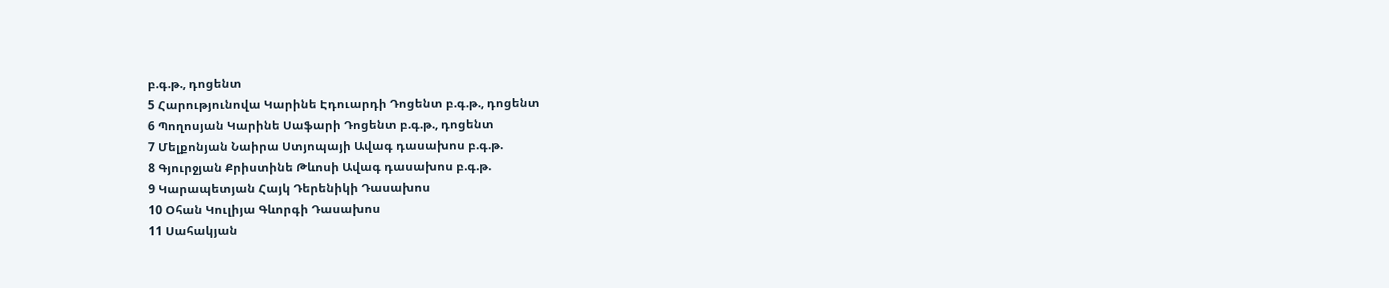բ.գ.թ., դոցենտ
5 Հարությունովա Կարինե Էդուարդի Դոցենտ բ.գ.թ., դոցենտ
6 Պողոսյան Կարինե Սաֆարի Դոցենտ բ.գ.թ., դոցենտ
7 Մելքոնյան Նաիրա Ստյոպայի Ավագ դասախոս բ.գ.թ.
8 Գյուրջյան Քրիստինե Թևոսի Ավագ դասախոս բ.գ.թ.
9 Կարապետյան Հայկ Դերենիկի Դասախոս
10 Օհան Կուլիյա Գևորգի Դասախոս
11 Սահակյան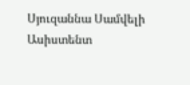Սյուզաննա Սամվելի Ասիստենտ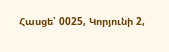Հասցե՝ 0025, Կորյունի 2,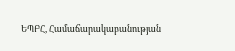ԵՊԲՀ, Համաճարակաբանության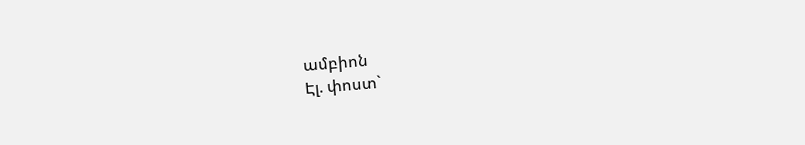ամբիոն
Էլ. փոստ`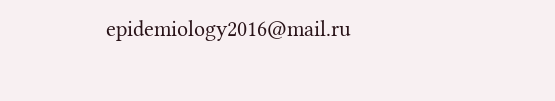epidemiology2016@mail.ru